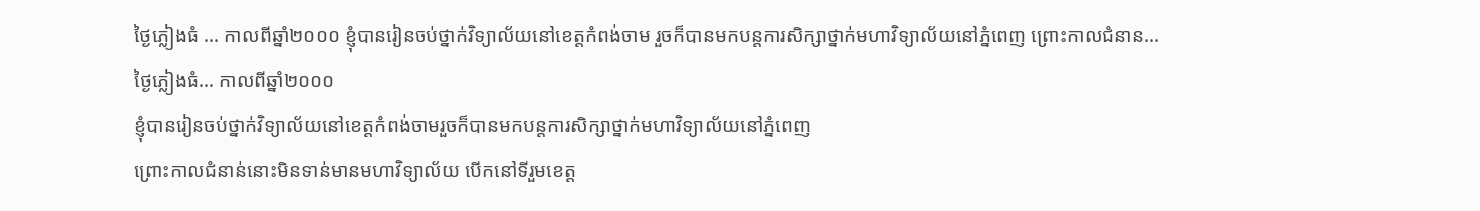ថ្ងៃភ្លៀងធំ … កាលពីឆ្នាំ២០០០ ខ្ញុំបានរៀនចប់ថ្នាក់វិទ្យាល័យនៅខេត្តកំពង់ចាម រួចក៏បានមកបន្តការសិក្សាថ្នាក់មហាវិទ្យាល័យនៅភ្នំពេញ ព្រោះកាលជំនាន...
ថ្ងៃភ្លៀងធំ… កាលពីឆ្នាំ២០០០
ខ្ញុំបានរៀនចប់ថ្នាក់វិទ្យាល័យនៅខេត្តកំពង់ចាមរួចក៏បានមកបន្តការសិក្សាថ្នាក់មហាវិទ្យាល័យនៅភ្នំពេញ
ព្រោះកាលជំនាន់នោះមិនទាន់មានមហាវិទ្យាល័យ បើកនៅទីរួមខេត្ត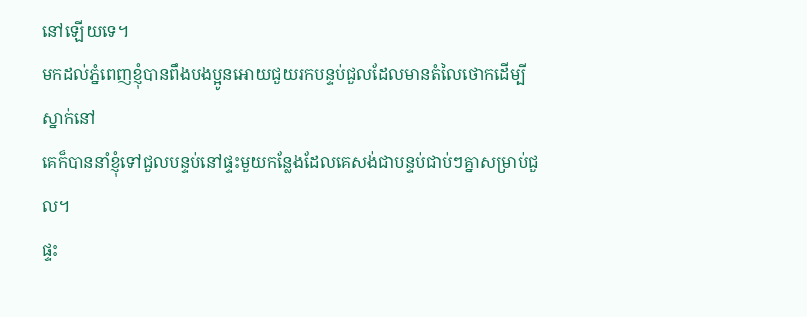នៅឡើយទេ។
មកដល់ភ្នំពេញខ្ញុំបានពឹងបងប្អូនអោយជួយរកបន្ទប់ជួលដែលមានតំលៃថោកដើម្បីស្នាក់នៅ
គេក៏បាននាំខ្ញុំទៅជួលបន្ទប់នៅផ្ទះមួយកន្លែងដែលគេសង់ជាបន្ទប់ជាប់ៗគ្នាសម្រាប់ជួល។
ផ្ទះ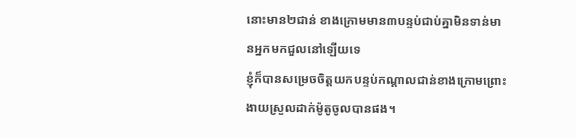នោះមាន២ជាន់ ខាងក្រោមមាន៣បន្ទប់ជាប់គ្នាមិនទាន់មានអ្នកមកជួលនៅឡើយទេ
ខ្ញុំក៏បានសម្រេចចិត្តយកបន្ទប់កណ្ដាលជាន់ខាងក្រោមព្រោះងាយស្រួលដាក់ម៉ូតូចូលបានផង។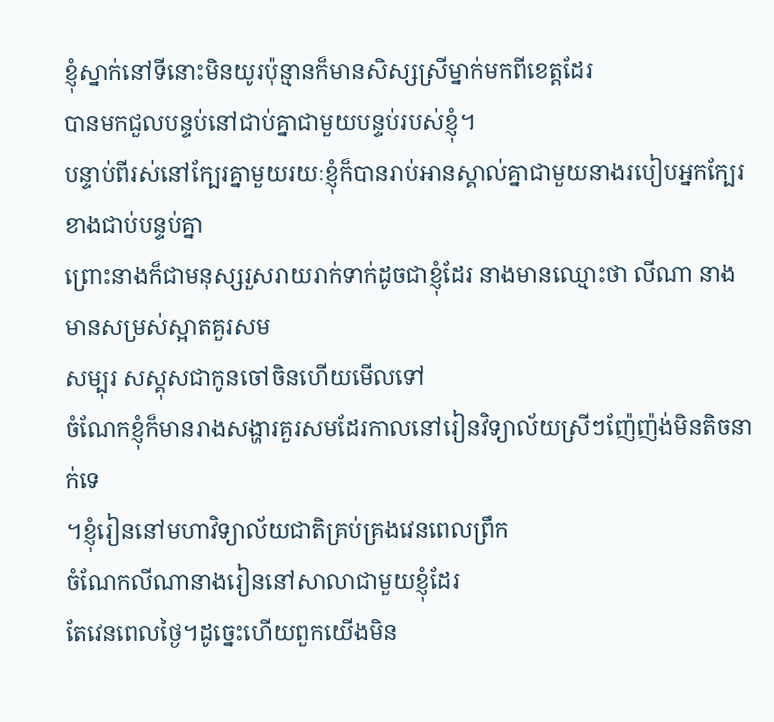ខ្ញុំស្នាក់នៅទីនោះមិនយូរប៉ុន្មានក៏មានសិស្សស្រីម្នាក់មកពីខេត្តដែរ
បានមកជួលបន្ទប់នៅជាប់គ្នាជាមួយបន្ទប់របស់ខ្ញុំ។
បន្ទាប់ពីរស់នៅក្បែរគ្នាមួយរយៈខ្ញុំក៏បានរាប់អានស្គាល់គ្នាជាមួយនាងរបៀបអ្នកក្បែរខាងជាប់បន្ទប់គ្នា
ព្រោះនាងក៏ជាមនុស្សរួសរាយរាក់ទាក់ដូចជាខ្ញុំដែរ នាងមានឈ្មោះថា លីណា នាងមានសម្រស់ស្អាតគួរសម
សម្បុរ សស្គុសជាកូនចៅចិនហើយមើលទៅ
ចំណែកខ្ញុំក៏មានរាងសង្ហារគួរសមដែរកាលនៅរៀនវិទ្យាល័យស្រីៗញ៉ែញ៉ង់មិនតិចនាក់ទេ
។ខ្ញុំរៀននៅមហាវិទ្យាល័យជាតិគ្រប់គ្រងវេនពេលព្រឹក
ចំណែកលីណានាងរៀននៅសាលាជាមួយខ្ញុំដែរ
តែវេនពេលថ្ងៃ។ដូច្នេះហើយពួកយើងមិន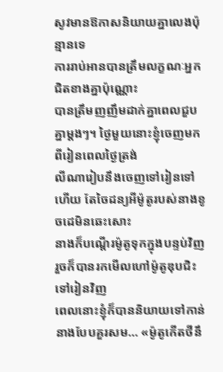សូវមានឱកាសនិយាយគ្នាលេងប៉ុន្មានទេ
ការរាប់អានបានត្រឹមលក្ខណៈអ្នកជិតខាងគ្នាប៉ុណ្ណោះ
បានត្រឹមញញឹមដាក់គ្នាពេលជួបគ្នាម្ដងៗ។ ថ្ងៃមួយនោះខ្ញុំចេញមកពីរៀនពេលថ្ងៃត្រង់
លីណារៀបនឹងចេញទៅរៀនទៅហើយ តែចៃដន្យអីម៉ូតូរបស់នាងខូចដេមិនឆេះសោះ
នាងក៏បណ្ដើរម៉ូតូទុកក្នុងបន្ទប់វិញរួចក៏បានរកមើលហៅម៉ូតូឌុបជិះទៅរៀនវិញ
ពេលនោះខ្ញុំក៏បាននិយាយទៅកាន់នាងបែបគួរសម… «ម៉ូតូកើតថីនឹ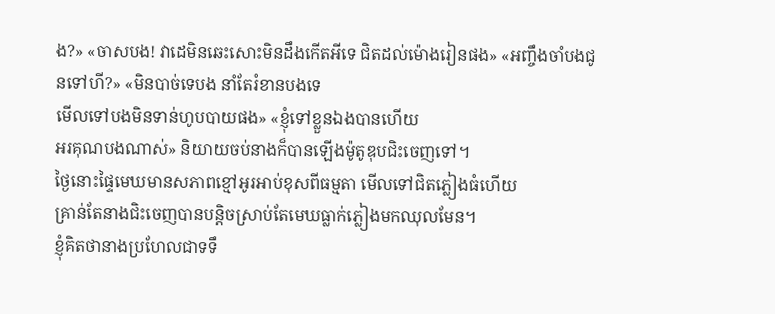ង?» «ចាសបង! វាដេមិនឆេះសោះមិនដឹងកើតអីទេ ជិតដល់ម៉ោងរៀនផង» «អញ្ចឹងចាំបងជូនទៅហី?» «មិនបាច់ទេបង នាំតែរំខានបងទេ
មើលទៅបងមិនទាន់ហូបបាយផង» «ខ្ញុំទៅខ្លួនឯងបានហើយ
អរគុណបងណាស់» និយាយចប់នាងក៏បានឡើងម៉ូតូឌុបជិះចេញទៅ។
ថ្ងៃនោះផ្ទៃមេឃមានសភាពខ្មៅអូរអាប់ខុសពីធម្មតា មើលទៅជិតភ្លៀងធំហើយ
គ្រាន់តែនាងជិះចេញបានបន្តិចស្រាប់តែមេឃធ្លាក់ភ្លៀងមកឈុលមែន។
ខ្ញុំគិតថានាងប្រហែលជាទទឹ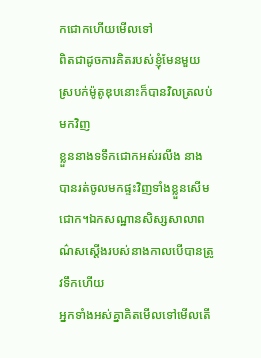កជោកហើយមើលទៅ
ពិតជាដូចការគិតរបស់ខ្ញុំមែនមួយស្របក់ម៉ូតូឌុបនោះក៏បានវិលត្រលប់មកវិញ
ខ្លួននាងទទឹកជោកអស់រលីង នាងបានរត់ចូលមកផ្ទះវិញទាំងខ្លួនសើមជោក។ឯកសណ្ឋានសិស្សសាលាពណ៌សស្ដើងរបស់នាងកាលបើបានត្រូវទឹកហើយ
អ្នកទាំងអស់គ្នាគិតមើលទៅមើលតើ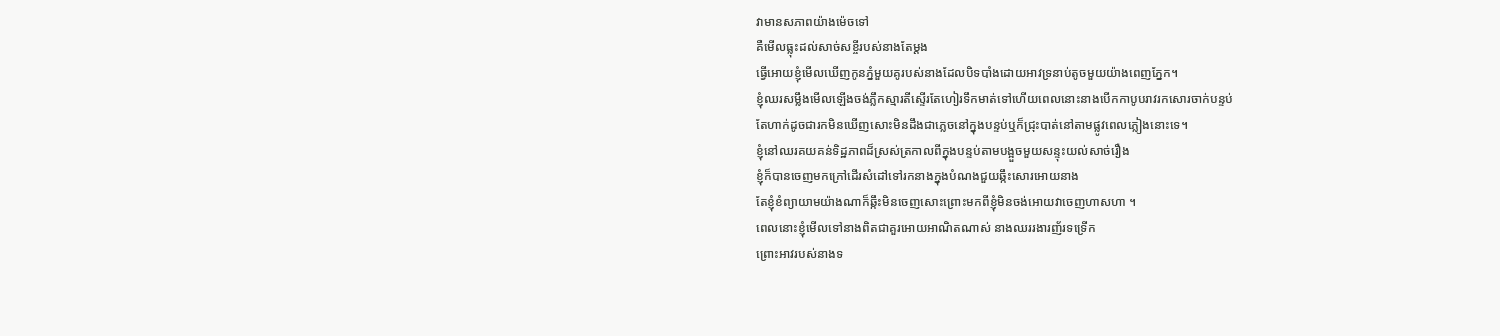វាមានសភាពយ៉ាងម៉េចទៅ
គឺមើលធ្លុះដល់សាច់សខ្ចីរបស់នាងតែម្ដង
ធ្វើអោយខ្ញុំមើលឃើញកូនភ្នំមួយគូរបស់នាងដែលបិទបាំងដោយអាវទ្រនាប់តូចមួយយ៉ាងពេញភ្នែក។
ខ្ញុំឈរសម្លឹងមើលឡើងចង់ភ្លឹកស្មារតីស្ទើរតែហៀរទឹកមាត់ទៅហើយពេលនោះនាងបើកកាបូបរាវរកសោរចាក់បន្ទប់
តែហាក់ដូចជារកមិនឃើញសោះមិនដឹងជាភ្លេចនៅក្នុងបន្ទប់ឬក៏ជ្រុះបាត់នៅតាមផ្លូវពេលភ្លៀងនោះទេ។
ខ្ញុំនៅឈរគយគន់ទិដ្ឋភាពដ៏ស្រស់ត្រកាលពីក្នុងបន្ទប់តាមបង្អួចមួយសន្ទុះយល់សាច់រឿង
ខ្ញុំក៏បានចេញមកក្រៅដើរសំដៅទៅរកនាងក្នុងបំណងជួយឆ្កឹះសោរអោយនាង
តែខ្ញុំខំព្យាយាមយ៉ាងណាក៏ឆ្កឹះមិនចេញសោះព្រោះមកពីខ្ញុំមិនចង់អោយវាចេញហាសហា ។
ពេលនោះខ្ញុំមើលទៅនាងពិតជាគួរអោយអាណិតណាស់ នាងឈររងារញ័រទទ្រើក
ព្រោះអាវរបស់នាងទ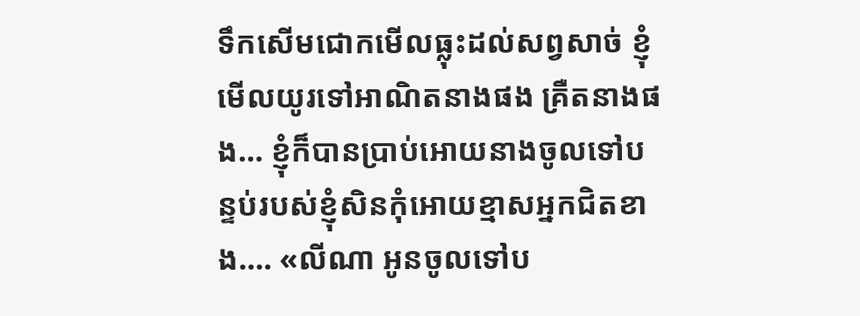ទឹកសើមជោកមើលធ្លុះដល់សព្វសាច់ ខ្ញុំមើលយូរទៅអាណិតនាងផង គ្រឺតនាងផង… ខ្ញុំក៏បានប្រាប់អោយនាងចូលទៅបន្ទប់របស់ខ្ញុំសិនកុំអោយខ្មាសអ្នកជិតខាង…. «លីណា អូនចូលទៅប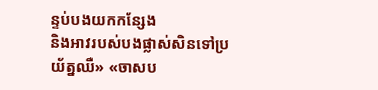ន្ទប់បងយកកន្សែង
និងអាវរបស់បងផ្លាស់សិនទៅប្រយ័ត្នឈឺ» «ចាសប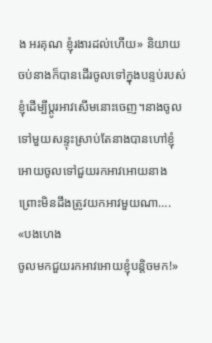ង អរគុណ ខ្ញុំរងារដល់ហើយ» និយាយចប់នាងក៏បានដើរចូលទៅក្នុងបន្ទប់របស់ខ្ញុំដើម្បីប្ដូរអាវសើមនោះចេញ។នាងចូលទៅមួយសន្ទុះស្រាប់តែនាងបានហៅខ្ញុំអោយចូលទៅជួយរកអាវអោយនាងព្រោះមិនដឹងត្រូវយកអាវមួយណា…. «បងហេង
ចូលមកជួយរកអាវអោយខ្ញុំបន្តិចមក!»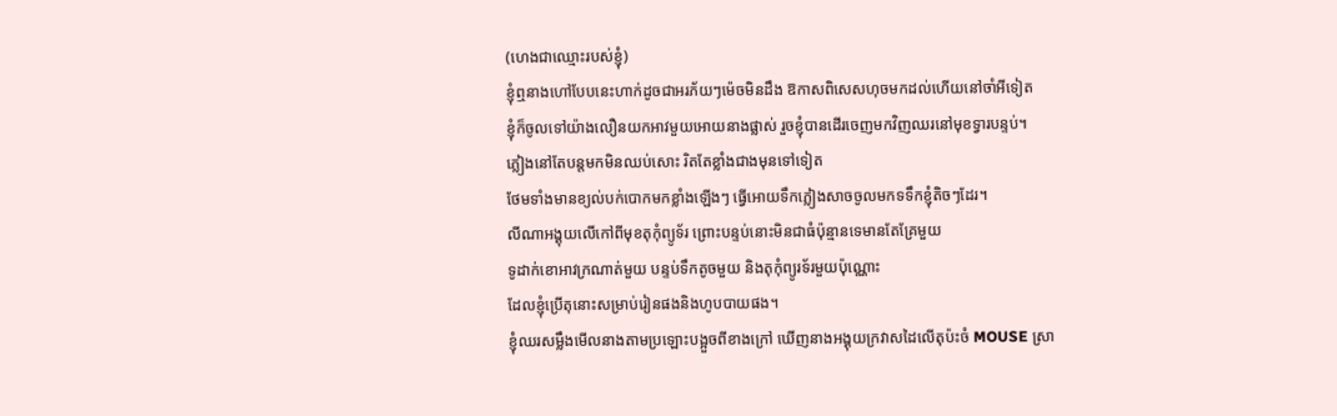(ហេងជាឈ្មោះរបស់ខ្ញុំ)
ខ្ញុំឮនាងហៅបែបនេះហាក់ដូចជាអរភ័យៗម៉េចមិនដឹង ឱកាសពិសេសហុចមកដល់ហើយនៅចាំអីទៀត
ខ្ញុំក៏ចូលទៅយ៉ាងលឿនយកអាវមួយអោយនាងផ្លាស់ រួចខ្ញុំបានដើរចេញមកវិញឈរនៅមុខទ្វារបន្ទប់។
ភ្លៀងនៅតែបន្ដមកមិនឈប់សោះ រិតតែខ្លាំងជាងមុនទៅទៀត
ថែមទាំងមានខ្យល់បក់បោកមកខ្លាំងឡើងៗ ធ្វើអោយទឹកភ្លៀងសាចចូលមកទទឹកខ្ញុំតិចៗដែរ។
លីណាអង្គុយលើកៅពីមុខតុកុំព្យូទ័រ ព្រោះបន្ទប់នោះមិនជាធំប៉ុន្មានទេមានតែគ្រែមួយ
ទូដាក់ខោអាវក្រណាត់មួយ បន្ទប់ទឹកតូចមួយ និងតុកុំព្យូរទ័រមួយប៉ុណ្ណោះ
ដែលខ្ញុំប្រើតុនោះសម្រាប់រៀនផងនិងហូបបាយផង។
ខ្ញុំឈរសម្លឹងមើលនាងតាមប្រឡោះបង្អួចពីខាងក្រៅ ឃើញនាងអង្គុយក្រវាសដៃលើតុប៉ះចំ MOUSE ស្រា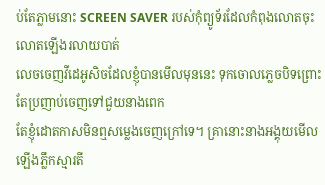ប់តែភ្លាមនោះ SCREEN SAVER របស់កុំព្យូទ័រដែលកំពុងលោតចុះលោតឡើងរលាយបាត់
លេចចេញវីដេអូសិចដែលខ្ញុំបានមើលមុននេះ ទុកចោលភ្លេចបិទព្រោះតែប្រញាប់ចេញទៅជួយនាងពេក
តែខ្ញុំដោតកាសមិនឮសម្លេងចេញក្រៅទេ។ គ្រានោះនាងអង្គុយមើលឡើងភ្លឹកស្មារតី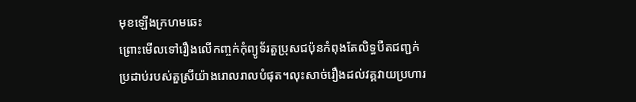មុខឡើងក្រហមឆេះ
ព្រោះមើលទៅរឿងលើកញ្ចក់កុំព្យូទ័រតួប្រុសជប៉ុនកំពុងតែលិទ្ធបឺតជញ្ជក់ប្រដាប់របស់តួស្រីយ៉ាងរោលរាលបំផុត។លុះសាច់រឿងដល់វគ្គវាយប្រហារ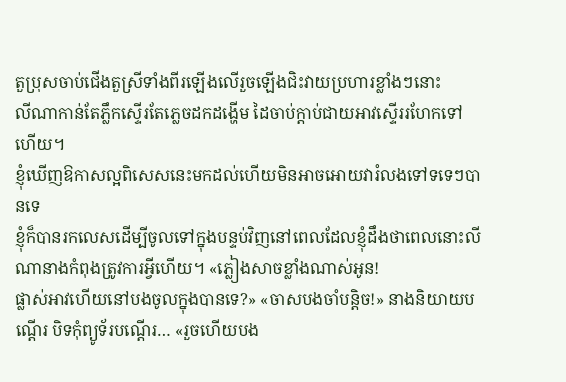តួប្រុសចាប់ជើងតួស្រីទាំងពីរឡើងលើរួចឡើងជិះវាយប្រហារខ្លាំងៗនោះ
លីណាកាន់តែភ្លឹកស្ទើរតែភ្លេចដកដង្ហើម ដៃចាប់ក្ដាប់ជាយអាវស្ទើររហែកទៅហើយ។
ខ្ញុំឃើញឱកាសល្អពិសេសនេះមកដល់ហើយមិនអាចអោយវារំលងទៅទទេៗបានទេ
ខ្ញុំក៏បានរកលេសដើម្បីចូលទៅក្នុងបន្ទប់វិញនៅពេលដែលខ្ញុំដឹងថាពេលនោះលីណានាងកំពុងត្រូវការអ្វីហើយ។ «ភ្លៀងសាចខ្លាំងណាស់អូន!
ផ្លាស់អាវហើយនៅបងចូលក្នុងបានទេ?» «ចាសបងចាំបន្តិច!» នាងនិយាយបណ្ដើរ បិទកុំព្យូទ័របណ្ដើរ… «រួចហើយបង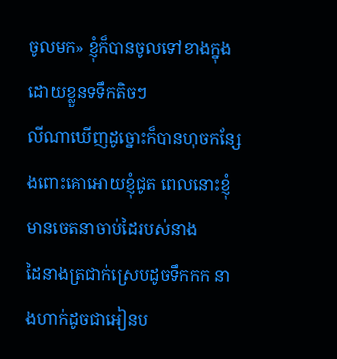ចូលមក» ខ្ញុំក៏បានចូលទៅខាងក្នុងដោយខ្លួនទទឹកតិចៗ
លីណាឃើញដូច្នោះក៏បានហុចកន្សែងពោះគោអោយខ្ញុំជូត ពេលនោះខ្ញុំមានចេតនាចាប់ដៃរបស់នាង
ដៃនាងត្រជាក់ស្រេបដូចទឹកកក នាងហាក់ដូចជាអៀនប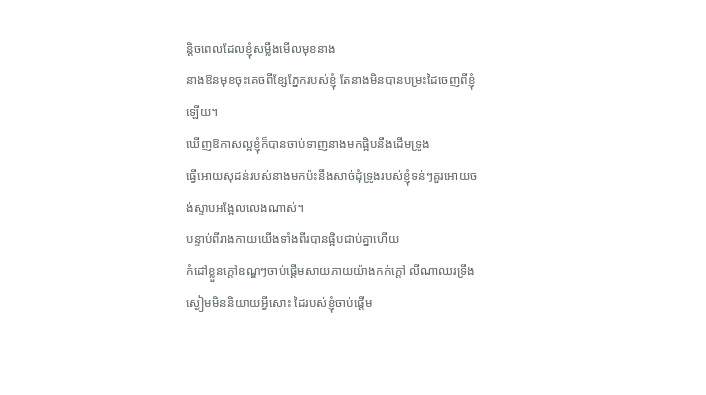ន្តិចពេលដែលខ្ញុំសម្លឹងមើលមុខនាង
នាងឱនមុខចុះគេចពីខ្សែភ្នែករបស់ខ្ញុំ តែនាងមិនបានបម្រះដៃចេញពីខ្ញុំឡើយ។
ឃើញឱកាសល្អខ្ញុំក៏បានចាប់ទាញនាងមកផ្អិបនឹងដើមទ្រូង
ធ្វើអោយសុដន់របស់នាងមកប៉ះនឹងសាច់ដុំទ្រូងរបស់ខ្ញុំទន់ៗគួរអោយចង់ស្ទាបអង្អែលលេងណាស់។
បន្ទាប់ពីរាងកាយយើងទាំងពីរបានផ្អិបជាប់គ្នាហើយ
កំដៅខ្លួនក្ដៅឧណ្ឌៗចាប់ផ្ដើមសាយភាយយ៉ាងកក់ក្ដៅ លីណាឈរទ្រឹងស្ងៀមមិននិយាយអ្វីសោះ ដៃរបស់ខ្ញុំចាប់ផ្ដើម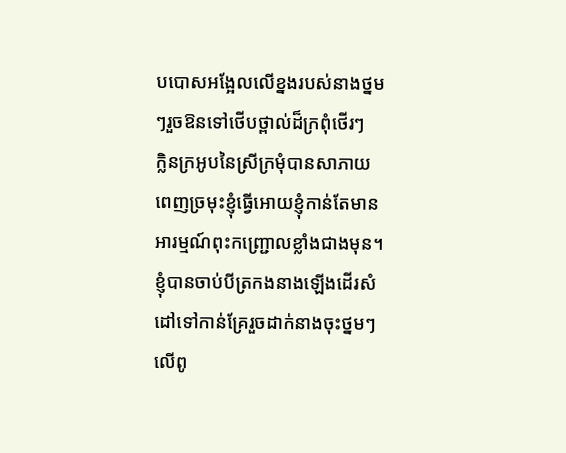បបោសអង្អែលលើខ្នងរបស់នាងថ្នមៗរួចឱនទៅថើបថ្ពាល់ដ៏ក្រពុំថើរៗ
ក្លិនក្រអូបនៃស្រីក្រមុំបានសាភាយពេញច្រមុះខ្ញុំធ្វើអោយខ្ញុំកាន់តែមានអារម្មណ៍ពុះកញ្ជ្រោលខ្លាំងជាងមុន។ខ្ញុំបានចាប់បីត្រកងនាងឡើងដើរសំដៅទៅកាន់គ្រែរួចដាក់នាងចុះថ្នមៗលើពូ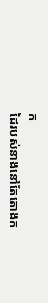ក
ដៃរបស់នាងនៅតែតោងក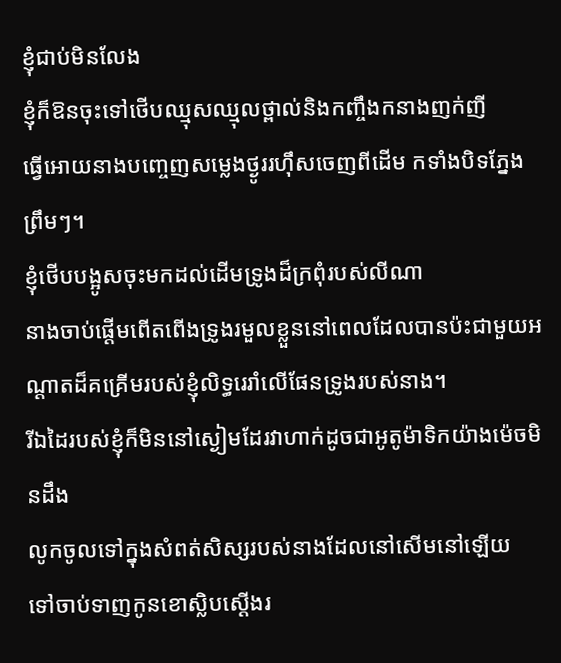ខ្ញុំជាប់មិនលែង
ខ្ញុំក៏ឱនចុះទៅថើបឈ្មុសឈ្មុលថ្ពាល់និងកញ្ចឹងកនាងញក់ញី
ធ្វើអោយនាងបញ្ចេញសម្លេងថ្ងូររហ៊ឹសចេញពីដើម កទាំងបិទភ្នែងព្រឹមៗ។
ខ្ញុំថើបបង្អូសចុះមកដល់ដើមទ្រូងដ៏ក្រពុំរបស់លីណា
នាងចាប់ផ្ដើមពើតពើងទ្រូងរមួលខ្លួននៅពេលដែលបានប៉ះជាមួយអណ្ដាតដ៏គគ្រើមរបស់ខ្ញុំលិទ្ធរេរាំលើផែនទ្រូងរបស់នាង។
រីឯដៃរបស់ខ្ញុំក៏មិននៅស្ងៀមដែរវាហាក់ដូចជាអូតូម៉ាទិកយ៉ាងម៉េចមិនដឹង
លូកចូលទៅក្នុងសំពត់សិស្សរបស់នាងដែលនៅសើមនៅឡើយ
ទៅចាប់ទាញកូនខោស្លិបស្ដើងរ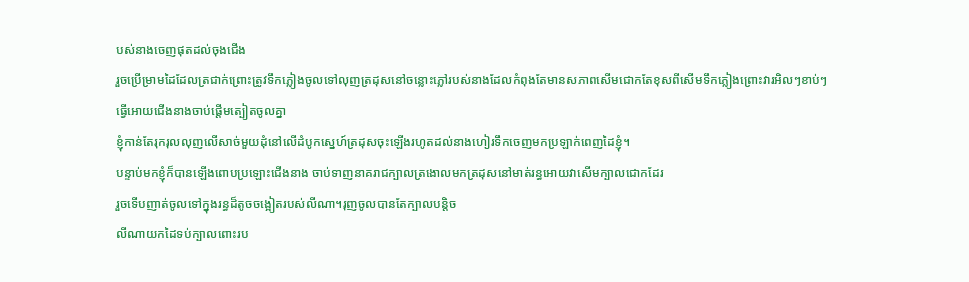បស់នាងចេញផុតដល់ចុងជើង
រួចប្រើម្រាមដៃដែលត្រជាក់ព្រោះត្រូវទឹកភ្លៀងចូលទៅលុញត្រដុសនៅចន្លោះភ្លៅរបស់នាងដែលកំពុងតែមានសភាពសើមជោកតែខុសពីសើមទឹកភ្លៀងព្រោះវារអិលៗខាប់ៗ
ធ្វើអោយជើងនាងចាប់ផ្ដើមត្បៀតចូលគ្នា
ខ្ញុំកាន់តែរុករុលលុញលើសាច់មួយដុំនៅលើដំបូកស្នេហ៍ត្រដុសចុះឡើងរហូតដល់នាងហៀរទឹកចេញមកប្រឡាក់ពេញដៃខ្ញុំ។
បន្ទាប់មកខ្ញុំក៏បានឡើងពោបប្រឡោះជើងនាង ចាប់ទាញនាគរាជក្បាលត្រងោលមកត្រដុសនៅមាត់រន្ធអោយវាសើមក្បាលជោកដែរ
រួចទើបញាត់ចូលទៅក្នុងរន្ធដ៏តូចចង្អៀតរបស់លីណា។រុញចូលបានតែក្បាលបន្តិច
លីណាយកដៃទប់ក្បាលពោះរប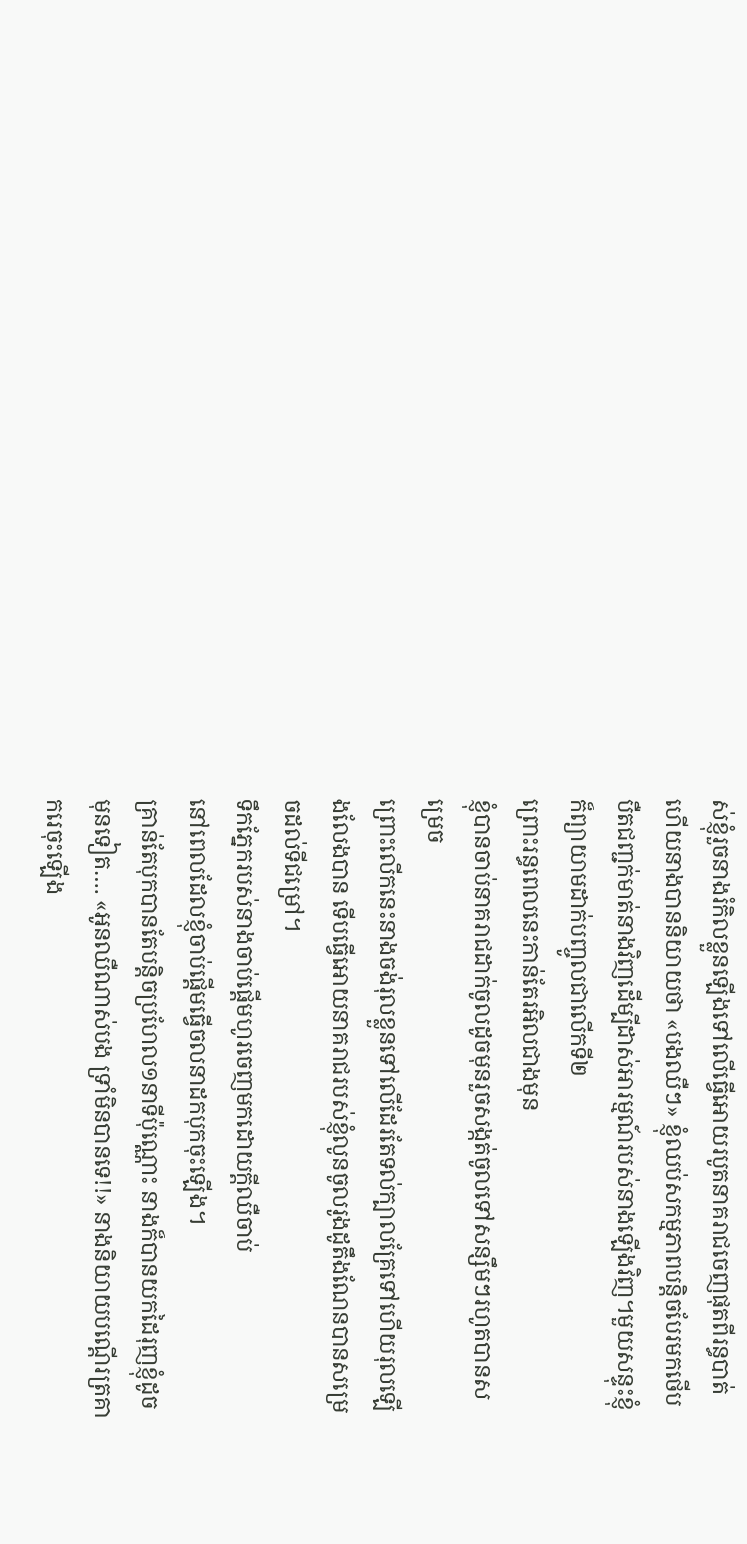ស់ខ្ញុំរួចនាងរំកិលខ្លួនឡើងទៅលើធ្វើអោយរបូតនាគរាជចេញផុតពីរន្ធបាត់
ហើយនាងបាននិយាយថា «បងឈឺៗ» ខ្ញុំឈប់សកម្មភាពបន្តិចបែរមកថើបបឺតជញ្ជក់មាត់នាងវិញដើម្បីដាស់អារម្មណ៍របស់នាងឡើងវិញ។មួយសន្ទុះខ្ញុំក៏ព្យាយាមដាក់បញ្ចូលជាលើកទី២
ព្រោះរន្ធពេលនេះកាន់តែរអិលជាងមុន
ខ្ញុំបានចាប់នាគរាជដាក់ចូលដូចមុនរួចសង្កត់ចូលទៅសន្សឹមៗរហូតបានសម្រេច
ព្រោះលើកនេះនាងចង់រុលខ្លួនទៅលើដែរតែទល់ក្បាលគ្រែទៅហើយរុលឡើងលែងបាន ទើបធ្វើអោយនាគរាជរបស់ខ្ញុំលូនចូលរូងដូតឹងណែនបានសម្រេចដល់ទីជម្រៅ។
ទឹកភ្នែករបស់នាងចាប់ផ្ដើមហូរចេញមកដោយក្ដីឈឺចាប់
នៅពេលដែលខ្ញុំចាប់ផ្ដើមធ្វើចលនាដកបុកចុះឡើង។
គ្រាន់តែបុកបានតែបន្តិចប្រហែល១នាទីប៉ុណ្ណោះ នាងក៏បានយកដៃរុញខ្ញុំដូចមុនទៀត…. «អូនឈឺណាស់បង ទ្រាំមិនបានទេ!!» នាងនិយាយបណ្ដើរត្រគាករេចុះឡើង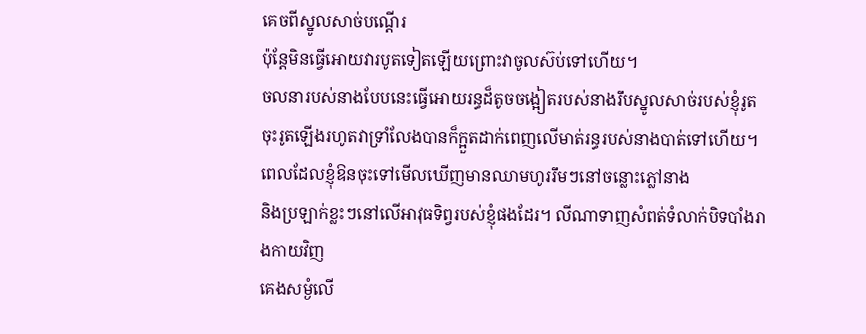គេចពីស្នូលសាច់បណ្ដើរ
ប៉ុន្តែមិនធ្វើអោយវារបូតទៀតឡើយព្រោះវាចូលស៊ប់ទៅហើយ។
ចលនារបស់នាងបែបនេះធ្វើអោយរន្ធដ៏តូចចង្អៀតរបស់នាងរឹបស្នូលសាច់របស់ខ្ញុំរូតចុះរូតឡើងរហូតវាទ្រាំលែងបានក៏ក្អួតដាក់ពេញលើមាត់រន្ធរបស់នាងបាត់ទៅហើយ។ពេលដែលខ្ញុំឱនចុះទៅមើលឃើញមានឈាមហូររឹមៗនៅចន្លោះភ្លៅនាង
និងប្រឡាក់ខ្លះៗនៅលើអាវុធទិព្វរបស់ខ្ញុំផងដែរ។ លីណាទាញសំពត់ទំលាក់បិទបាំងរាងកាយវិញ
គេងសម្ងំលើ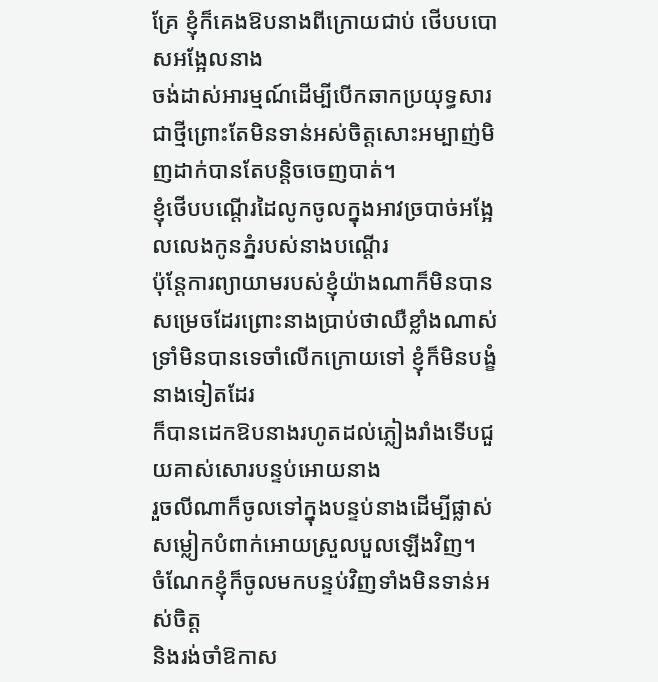គ្រែ ខ្ញុំក៏គេងឱបនាងពីក្រោយជាប់ ថើបបបោសអង្អែលនាង
ចង់ដាស់អារម្មណ៍ដើម្បីបើកឆាកប្រយុទ្ធសារជាថ្មីព្រោះតែមិនទាន់អស់ចិត្តសោះអម្បាញ់មិញដាក់បានតែបន្តិចចេញបាត់។
ខ្ញុំថើបបណ្ដើរដៃលូកចូលក្នុងអាវច្របាច់អង្អែលលេងកូនភ្នំរបស់នាងបណ្ដើរ
ប៉ុន្តែការព្យាយាមរបស់ខ្ញុំយ៉ាងណាក៏មិនបានសម្រេចដែរព្រោះនាងប្រាប់ថាឈឺខ្លាំងណាស់
ទ្រាំមិនបានទេចាំលើកក្រោយទៅ ខ្ញុំក៏មិនបង្ខំនាងទៀតដែរ
ក៏បានដេកឱបនាងរហូតដល់ភ្លៀងរាំងទើបជួយគាស់សោរបន្ទប់អោយនាង
រួចលីណាក៏ចូលទៅក្នុងបន្ទប់នាងដើម្បីផ្លាស់សម្លៀកបំពាក់អោយស្រួលបួលឡើងវិញ។
ចំណែកខ្ញុំក៏ចូលមកបន្ទប់វិញទាំងមិនទាន់អស់ចិត្ត
និងរង់ចាំឱកាស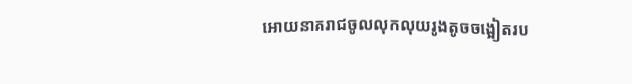អោយនាគរាជចូលលុកលុយរូងតូចចង្អៀតរប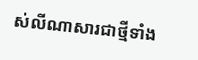ស់លីណាសារជាថ្មីទាំង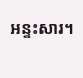អន្ទះសារ។